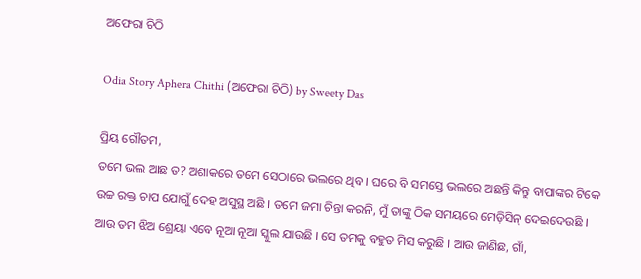ଅଫେରା ଚିଠି

Odia Story Aphera Chithi (ଅଫେରା ଚିଠି) by Sweety Das

ପ୍ରିୟ ଗୌତମ,
ତମେ ଭଲ ଆଛ ତ? ଅଶାକରେ ତମେ ସେଠାରେ ଭଲରେ ଥିବ । ଘରେ ବି ସମସ୍ତେ ଭଲରେ ଅଛନ୍ତି କିନ୍ତୁ ବାପାଙ୍କର ଟିକେ ଉଚ୍ଚ ରକ୍ତ ଚାପ ଯୋଗୁଁ ଦେହ ଅସୁସ୍ଥ ଅଛି । ତମେ ଜମା ଚିନ୍ତା କରନି, ମୁଁ ତାଙ୍କୁ ଠିକ ସମୟରେ ମେଡ଼ିସିନ୍ ଦେଇଦେଉଛି । ଆଉ ତମ ଝିଅ ଶ୍ରେୟା ଏବେ ନୂଆ ନୂଆ ସ୍କୁଲ ଯାଉଛି । ସେ ତମକୁ ବହୁତ ମିସ କରୁଛି । ଆଉ ଜାଣିଛ, ଗାଁ,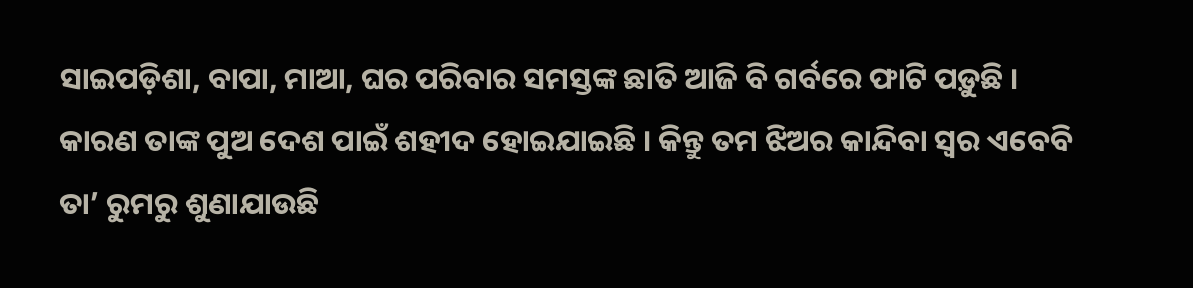ସାଇପଡ଼ିଶା, ବାପା, ମାଆ, ଘର ପରିବାର ସମସ୍ତଙ୍କ ଛାତି ଆଜି ବି ଗର୍ବରେ ଫାଟି ପଡ଼ୁଛି । କାରଣ ତାଙ୍କ ପୁଅ ଦେଶ ପାଇଁ ଶହୀଦ ହୋଇଯାଇଛି । କିନ୍ତୁ ତମ ଝିଅର କାନ୍ଦିବା ସ୍ୱର ଏବେବି ତା’ ରୁମରୁ ଶୁଣାଯାଉଛି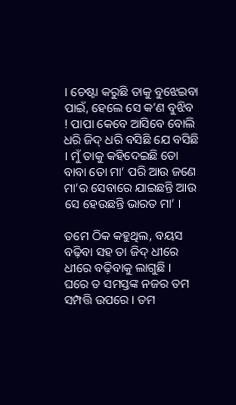। ଚେଷ୍ଟା କରୁଛି ତାକୁ ବୁଝେଇବା ପାଇଁ, ହେଲେ ସେ କ’ଣ ବୁଝିବ ! ପାପା କେବେ ଆସିବେ ବୋଲି ଧରି ଜିଦ୍ ଧରି ବସିଛି ଯେ ବସିଛି । ମୁଁ ତାକୁ କହିଦେଇଛି ତୋ ବାବା ତୋ ମା’ ପରି ଆଉ ଜଣେ ମା’ର ସେବାରେ ଯାଇଛନ୍ତି ଆଉ ସେ ହେଉଛନ୍ତି ଭାରତ ମା’ ।

ତମେ ଠିକ କହୁଥିଲ, ବୟସ ବଢ଼ିବା ସହ ତା ଜିଦ୍ ଧୀରେ ଧୀରେ ବଢ଼ିବାକୁ ଲାଗୁଛି । ଘରେ ତ ସମସ୍ତଙ୍କ ନଜର ତମ ସମ୍ପତ୍ତି ଉପରେ । ତମ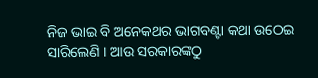ନିଜ ଭାଇ ବି ଅନେକଥର ଭାଗବଣ୍ଟା କଥା ଉଠେଇ ସାରିଲେଣି । ଆଉ ସରକାରଙ୍କଠୁ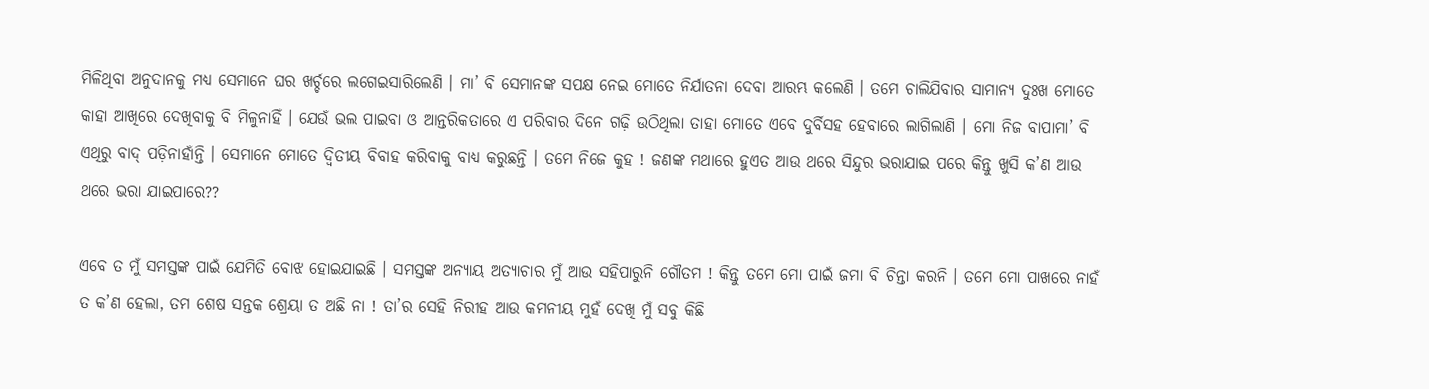ମିଳିଥିବା ଅନୁଦାନକୁ ମଧ୍ୟ ସେମାନେ ଘର ଖର୍ଚ୍ଚରେ ଲଗେଇସାରିଲେଣି । ମା’ ବି ସେମାନଙ୍କ ସପକ୍ଷ ନେଇ ମୋତେ ନିର୍ଯାତନା ଦେବା ଆରମ୍ଭ କଲେଣି । ତମେ ଚାଲିଯିବାର ସାମାନ୍ୟ ଦୁଃଖ ମୋତେ କାହା ଆଖିରେ ଦେଖିବାକୁ ବି ମିଳୁନାହିଁ । ଯେଉଁ ଭଲ ପାଇବା ଓ ଆନ୍ତରିକତାରେ ଏ ପରିବାର ଦିନେ ଗଢ଼ି ଉଠିଥିଲା ତାହା ମୋତେ ଏବେ ଦୁର୍ବିସହ ହେବାରେ ଲାଗିଲାଣି । ମୋ ନିଜ ବାପାମା’ ବି ଏଥିରୁ ବାଦ୍ ପଡ଼ିନାହାଁନ୍ତି । ସେମାନେ ମୋତେ ଦ୍ୱିତୀୟ ବିବାହ କରିବାକୁ ବାଧ୍ୟ କରୁଛନ୍ତି । ତମେ ନିଜେ କୁହ ! ଜଣଙ୍କ ମଥାରେ ହୁଏତ ଆଉ ଥରେ ସିନ୍ଦୁର ଭରାଯାଇ ପରେ କିନ୍ତୁ ଖୁସି କ’ଣ ଆଉ ଥରେ ଭରା ଯାଇପାରେ??

ଏବେ ତ ମୁଁ ସମସ୍ତଙ୍କ ପାଇଁ ଯେମିତି ବୋଝ ହୋଇଯାଇଛି । ସମସ୍ତଙ୍କ ଅନ୍ୟାୟ ଅତ୍ୟାଚାର ମୁଁ ଆଉ ସହିପାରୁନି ଗୌତମ ! କିନ୍ତୁ ତମେ ମୋ ପାଇଁ ଜମା ବି ଚିନ୍ତା କରନି । ତମେ ମୋ ପାଖରେ ନାହଁ ତ କ’ଣ ହେଲା, ତମ ଶେଷ ସନ୍ତକ ଶ୍ରେୟା ତ ଅଛି ନା ! ତା’ର ସେହି ନିରୀହ ଆଉ କମନୀୟ ମୁହଁ ଦେଖି ମୁଁ ସବୁ କିଛି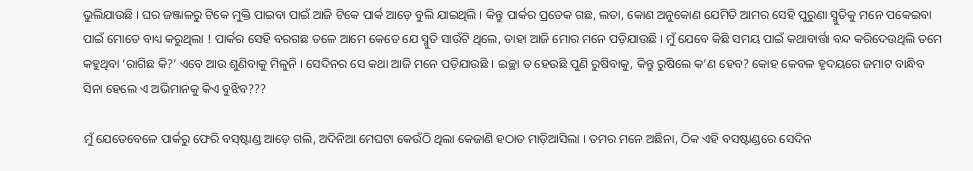ଭୁଲିଯାଉଛି । ଘର ଜଞ୍ଜାଳରୁ ଟିକେ ମୁକ୍ତି ପାଇବା ପାଇଁ ଆଜି ଟିକେ ପାର୍କ ଆଡ଼େ ବୁଲି ଯାଇଥିଲି । କିନ୍ତୁ ପାର୍କର ପ୍ରତେକ ଗଛ, ଲତା, କୋଣ ଅନୁକୋଣ ଯେମିତି ଆମର ସେହି ପୁରୁଣା ସ୍ମୁତିକୁ ମନେ ପକେଇବା ପାଇଁ ମୋତେ ବାଧ୍ୟ କରୁଥିଲା ! ପାର୍କର ସେହି ବରଗଛ ତଳେ ଆମେ କେତେ ଯେ ସ୍ମୁତି ସାଉଁଟି ଥିଲେ, ତାହା ଆଜି ମୋର ମନେ ପଡ଼ିଯାଉଛି । ମୁଁ ଯେବେ କିଛି ସମୟ ପାଇଁ କଥାବାର୍ତ୍ତା ବନ୍ଦ କରିଦେଉଥିଲି ତମେ କହୁଥିବା ‘ରାଗିଛ କି?’ ଏବେ ଆଉ ଶୁଣିବାକୁ ମିଳୁନି । ସେଦିନର ସେ କଥା ଆଜି ମନେ ପଡ଼ିଯାଉଛି । ଇଚ୍ଛା ତ ହେଉଛି ପୁଣି ରୁଷିବାକୁ, କିନ୍ତୁ ରୁଷିଲେ କ’ଣ ହେବ? କୋହ କେବଳ ହୃଦୟରେ ଜମାଟ ବାନ୍ଧିବ ସିନା ହେଲେ ଏ ଅଭିମାନକୁ କିଏ ବୁଝିବ???

ମୁଁ ଯେତେବେଳେ ପାର୍କରୁ ଫେରି ବସ୍‌ଷ୍ଟାଣ୍ଡ ଆଡ଼େ ଗଲି, ଅଦିନିଆ ମେଘଟା କେଉଁଠି ଥିଲା କେଜାଣି ହଠାତ ମାଡ଼ିଆସିଲା । ତମର ମନେ ଅଛିନା, ଠିକ ଏହି ବସଷ୍ଟାଣ୍ଡରେ ସେଦିନ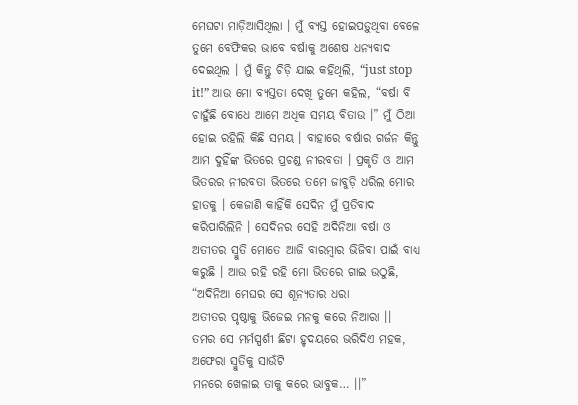ମେଘଟା ମାଡ଼ିଆସିଥିଲା । ମୁଁ ବ୍ୟସ୍ତ ହୋଇପଡ଼ୁଥିବା ବେଳେ ତୁମେ ବେଫିକର ଭାବେ ବର୍ଷାକୁ ଅଶେଷ ଧନ୍ୟବାଦ ଦେଇଥିଲ । ମୁଁ କିନ୍ତୁ ଚିଡ଼ି ଯାଇ କହିଥିଲି, “just stop it!” ଆଉ ମୋ ବ୍ୟସ୍ତତା ଦେଖି ତୁମେ କହିଲ, “ବର୍ଷା ବି ଚାହୁଁଛି ବୋଧେ ଆମେ ଅଧିକ ସମୟ ବିତାଉ ।” ମୁଁ ଠିଆ ହୋଇ ରହିଲି କିଛି ସମୟ । ବାହାରେ ବର୍ଷାର ଗର୍ଜନ କିନ୍ତୁ ଆମ ଦୁହିଁଙ୍କ ଭିତରେ ପ୍ରଚଣ୍ଡ ନୀରବତା । ପ୍ରକୃତି ଓ ଆମ ଭିତରର ନୀରବତା ଭିତରେ ତମେ ଜାବୁଡ଼ି ଧରିଲ ମୋର ହାତକୁ । କେଜାଣି କାହିଁକି ସେଦିନ ମୁଁ ପ୍ରତିବାଦ କରିପାରିଲିନି । ସେଦିନର ସେହି ଅଦିନିଆ ବର୍ଷା ଓ ଅତୀତର ସ୍ମୁତି ମୋତେ ଆଜି ବାରମ୍ବାର ଭିଜିବା ପାଇଁ ବାଧ୍ୟ କରୁଛି । ଆଉ ରହି ରହି ମୋ ଭିତରେ ଗାଇ ଉଠୁଛି,
“ଅଦିନିଆ ମେଘର ସେ ଶୂନ୍ୟତାର ଧରା
ଅତୀତର ପୃଷ୍ଠାକୁ ଭିଜେଇ ମନକୁ କରେ ନିଆରା ।।
ତମର ସେ ମର୍ମସ୍ପର୍ଶୀ ଛିଟା ହୃଦୟରେ ଭରିଦିଏ ମହକ,
ଅଫେରା ସ୍ମୁତିକୁ ସାଉଁଟି
ମନରେ ଖେଳାଇ ତାକୁ କରେ ଭାବୁକ… ।।”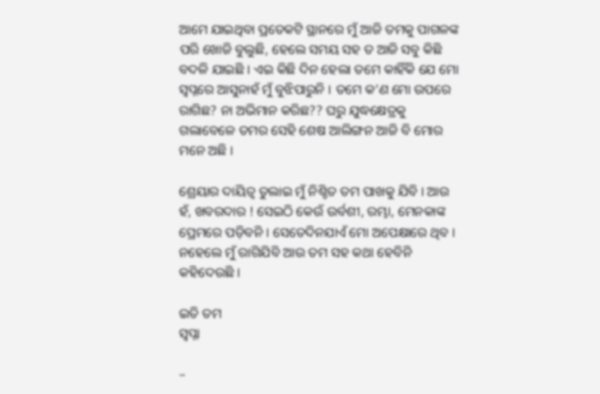ଆମେ ଯାଇଥିବା ପ୍ରତେକଟି ସ୍ଥାନରେ ମୁଁ ଆଜି ତମକୁ ପାଗଳଙ୍କ ପରି ଖୋଜି ବୁଲୁଛି, ହେଲେ ସମୟ ସହ ତ ଆଜି ସବୁ କିଛି ବଦଳି ଯାଇଛି । ଏଇ କିଛି ଦିନ ହେଲା ତମେ କାହିଁକି ଯେ ମୋ ସ୍ୱପ୍ନରେ ଆସୁନାହଁ ମୁଁ ବୁଝିପାରୁନି । ତମେ କ’ଣ ମୋ ଉପରେ ରାଗିଛ? ନା ଅଭିମାନ କରିଛ?? ଘରୁ ଯୁଦ୍ଧକ୍ଷେତ୍ରକୁ ଗଲାବେଳେ ତମର ସେହି ଶେଷ ଆଲିଙ୍ଗନ ଆଜି ବି ମୋର ମନେ ଅଛି ।

ଶ୍ରେୟାର ଦାୟିତ୍ୱ ତୁଲାଇ ମୁଁ ନିଶ୍ଚିତ ତମ ପାଖକୁ ଯିବି । ଆଉ ହଁ, ଖବରଦାର ! ସେଇଠି କେଉଁ ଉର୍ବଶୀ, ରମ୍ଭା, ମେନକାଙ୍କ ପ୍ରେମରେ ପଡ଼ିବନି । ସେତେଦିନଯାଏଁ ମୋ ଅପେକ୍ଷାରେ ଥିବ । ନହେଲେ ମୁଁ ରାଗିଯିବି ଆଉ ତମ ସହ କଥା ହେବିନି କହିଦେଉଛି ।

ଇତି ତମ
ସ୍ୱପ୍ନା

–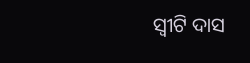ସ୍ୱୀଟି ଦାସ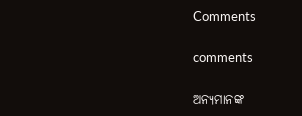Comments

comments

ଅନ୍ୟମାନଙ୍କ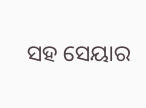ସହ ସେୟାର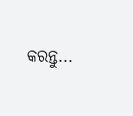କରନ୍ତୁ...